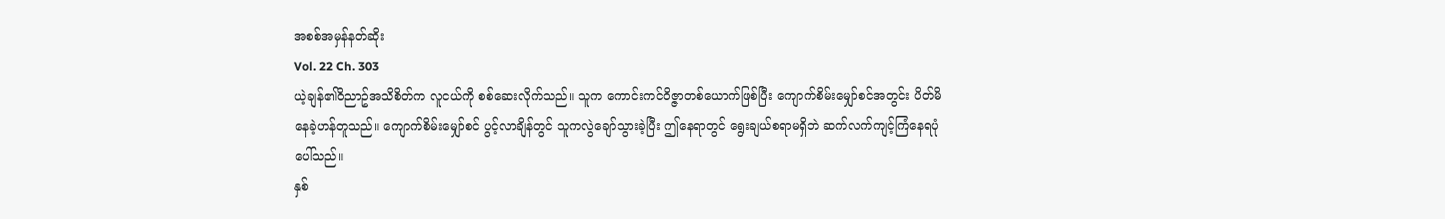အစစ်အမှန်နတ်ဆိုး
Vol. 22 Ch. 303
ယဲ့ချန်၏ဝိညာဥ်အသိစိတ်က လူငယ်ကို စစ်ဆေးလိုက်သည်။ သူက ကောင်းကင်ဝိဇ္ဇာတစ်ယောက်ဖြစ်ပြီး ကျောက်စိမ်းမျှော်စင်အတွင်း ပိတ်မိနေခဲ့ဟန်တူသည်။ ကျောက်စိမ်းမျှော်စင် ပွင့်လာချိန်တွင် သူကလွဲချော်သွားခဲ့ပြီး ဤနေရာတွင် ရွေးချယ်စရာမရှိဘဲ ဆက်လက်ကျင့်ကြံနေရပုံပေါ်သည်။
နှစ်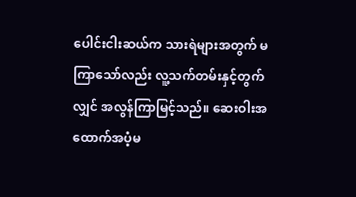ပေါင်းငါးဆယ်က သားရဲများအတွက် မကြာသော်လည်း လူ့သက်တမ်းနှင့်တွက်လျှင် အလွန်ကြာမြင့်သည်။ ဆေးဝါးအထောက်အပံ့မ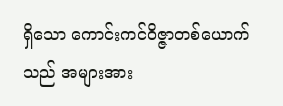ရှိသော ကောင်းကင်ဝိဇ္ဇာတစ်ယောက်သည် အများအား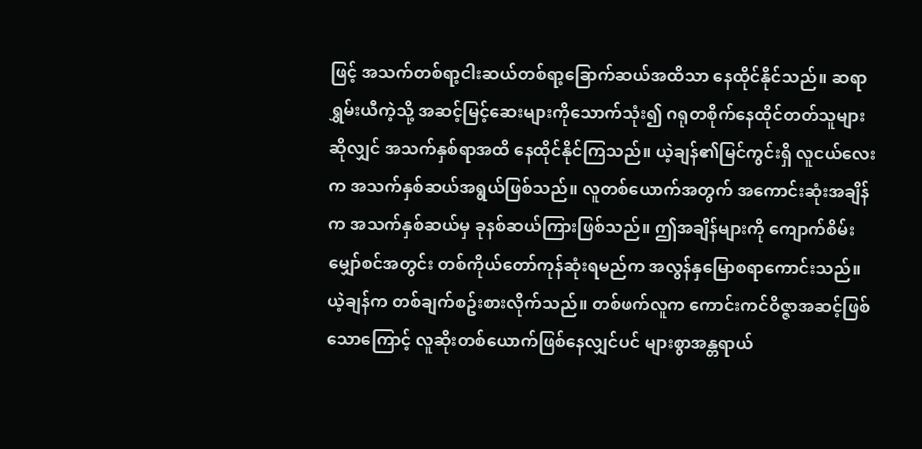ဖြင့် အသက်တစ်ရာ့ငါးဆယ်တစ်ရာ့ခြောက်ဆယ်အထိသာ နေထိုင်နိုင်သည်။ ဆရာရွှမ်းယီကဲ့သို့ အဆင့်မြင့်ဆေးများကိုသောက်သုံး၍ ဂရုတစိုက်နေထိုင်တတ်သူများဆိုလျှင် အသက်နှစ်ရာအထိ နေထိုင်နိုင်ကြသည်။ ယဲ့ချန်၏မြင်ကွင်းရှိ လူငယ်လေးက အသက်နှစ်ဆယ်အရွယ်ဖြစ်သည်။ လူတစ်ယောက်အတွက် အကောင်းဆုံးအချိန်က အသက်နှစ်ဆယ်မှ ခုနစ်ဆယ်ကြားဖြစ်သည်။ ဤအချိန်များကို ကျောက်စိမ်းမျှော်စင်အတွင်း တစ်ကိုယ်တော်ကုန်ဆုံးရမည်က အလွန်နှမြောစရာကောင်းသည်။
ယဲ့ချန်က တစ်ချက်စဥ်းစားလိုက်သည်။ တစ်ဖက်လူက ကောင်းကင်ဝိဇ္ဇာအဆင့်ဖြစ်သောကြောင့် လူဆိုးတစ်ယောက်ဖြစ်နေလျှင်ပင် များစွာအန္တရာယ်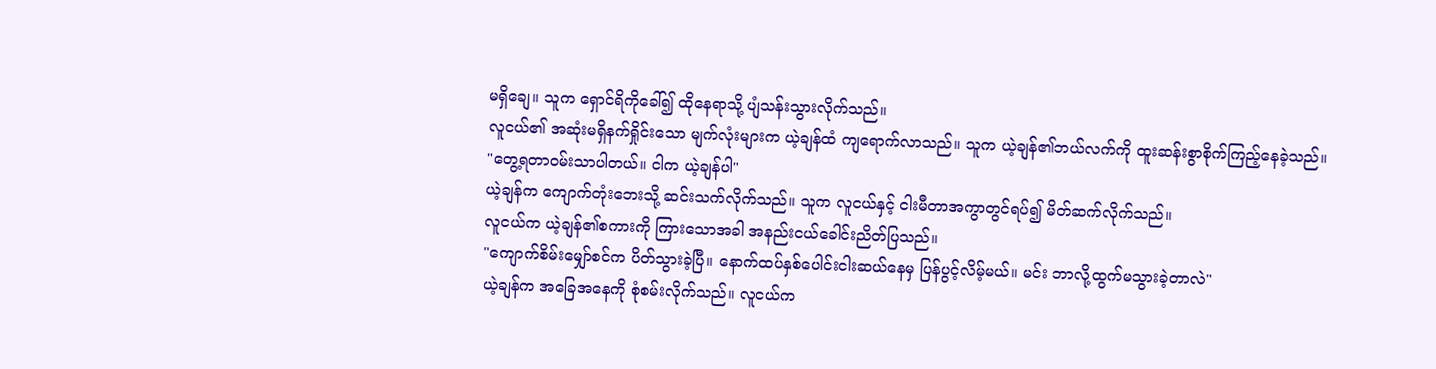မရှိချေ။ သူက ရှောင်ရိကိုခေါ်၍ ထိုနေရာသို့ ပျံသန်းသွားလိုက်သည်။
လူငယ်၏ အဆုံးမရှိနက်ရှိုင်းသော မျက်လုံးများက ယဲ့ချန်ထံ ကျရောက်လာသည်။ သူက ယဲ့ချန်၏ဘယ်လက်ကို ထူးဆန်းစွာစိုက်ကြည့်နေခဲ့သည်။
"တွေ့ရတာဝမ်းသာပါတယ်။ ငါက ယဲ့ချန်ပါ"
ယဲ့ချန်က ကျောက်တုံးဘေးသို့ ဆင်းသက်လိုက်သည်။ သူက လူငယ်နှင့် ငါးမီတာအကွာတွင်ရပ်၍ မိတ်ဆက်လိုက်သည်။
လူငယ်က ယဲ့ချန်၏စကားကို ကြားသောအခါ အနည်းငယ်ခေါင်းညိတ်ပြသည်။
"ကျောက်စိမ်းမျှော်စင်က ပိတ်သွားခဲ့ပြီ။ နောက်ထပ်နှစ်ပေါင်းငါးဆယ်နေမှ ပြန်ပွင့်လိမ့်မယ်။ မင်း ဘာလို့ထွက်မသွားခဲ့တာလဲ"
ယဲ့ချန်က အခြေအနေကို စုံစမ်းလိုက်သည်။ လူငယ်က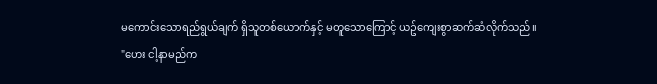မကောင်းသောရည်ရွယ်ချက် ရှိသူတစ်ယောက်နှင့် မတူသောကြောင့် ယဥ်ကျေးစွာဆက်ဆံလိုက်သည်။
"ဟေး ငါ့နာမည်က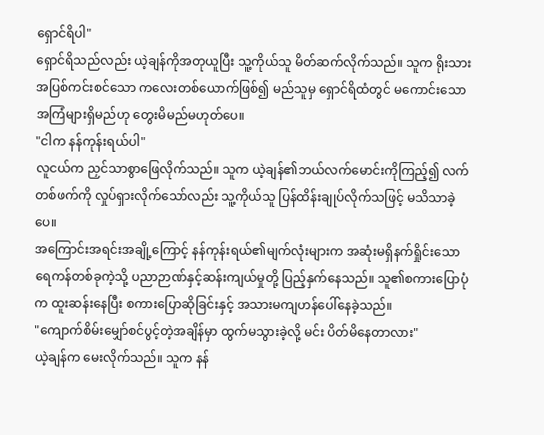ရှောင်ရိပါ"
ရှောင်ရိသည်လည်း ယဲ့ချန်ကိုအတုယူပြီး သူ့ကိုယ်သူ မိတ်ဆက်လိုက်သည်။ သူက ရိုးသားအပြစ်ကင်းစင်သော ကလေးတစ်ယောက်ဖြစ်၍ မည်သူမှ ရှောင်ရိထံတွင် မကောင်းသောအကြံများရှိမည်ဟု တွေးမိမည်မဟုတ်ပေ။
"ငါက နန်ကုန်းရယ်ပါ"
လူငယ်က ညှင်သာစွာဖြေလိုက်သည်။ သူက ယဲ့ချန်၏ဘယ်လက်မောင်းကိုကြည့်၍ လက်တစ်ဖက်ကို လှုပ်ရှားလိုက်သော်လည်း သူ့ကိုယ်သူ ပြန်ထိန်းချုပ်လိုက်သဖြင့် မသိသာခဲ့ပေ။
အကြောင်းအရင်းအချို့ကြောင့် နန်ကုန်းရယ်၏မျက်လုံးများက အဆုံးမရှိနက်ရှိုင်းသော ရေကန်တစ်ခုကဲ့သို့ ပညာဉာဏ်နှင့်ဆန်းကျယ်မှုတို့ ပြည့်နှက်နေသည်။ သူ၏စကားပြောပုံက ထူးဆန်းနေပြီး စကားပြောဆိုခြင်းနှင့် အသားမကျဟန်ပေါ်နေခဲ့သည်။
"ကျောက်စိမ်းမျှော်စင်ပွင့်တဲ့အချိန်မှာ ထွက်မသွားခဲ့လို့ မင်း ပိတ်မိနေတာလား"
ယဲ့ချန်က မေးလိုက်သည်။ သူက နန်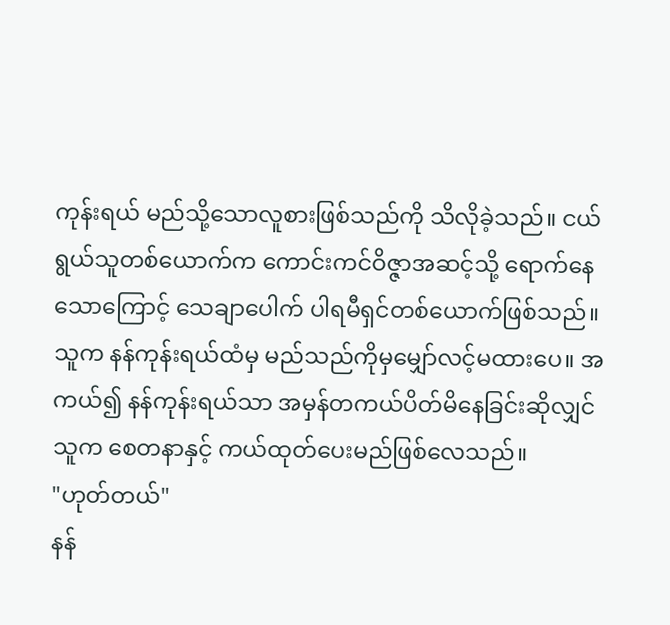ကုန်းရယ် မည်သို့သောလူစားဖြစ်သည်ကို သိလိုခဲ့သည်။ ငယ်ရွယ်သူတစ်ယောက်က ကောင်းကင်ဝိဇ္ဇာအဆင့်သို့ ရောက်နေသောကြောင့် သေချာပေါက် ပါရမီရှင်တစ်ယောက်ဖြစ်သည်။ သူက နန်ကုန်းရယ်ထံမှ မည်သည်ကိုမှမျှော်လင့်မထားပေ။ အကယ်၍ နန်ကုန်းရယ်သာ အမှန်တကယ်ပိတ်မိနေခြင်းဆိုလျှင် သူက စေတနာနှင့် ကယ်ထုတ်ပေးမည်ဖြစ်လေသည်။
"ဟုတ်တယ်"
နန်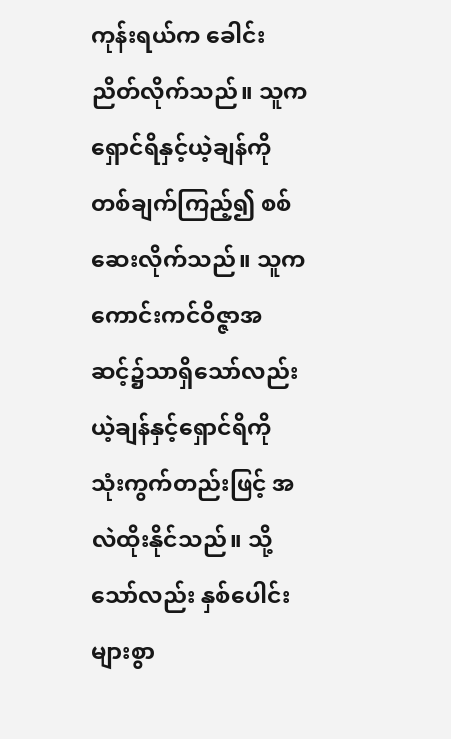ကုန်းရယ်က ခေါင်းညိတ်လိုက်သည်။ သူက ရှောင်ရိနှင့်ယဲ့ချန်ကို တစ်ချက်ကြည့်၍ စစ်ဆေးလိုက်သည်။ သူက ကောင်းကင်ဝိဇ္ဇာအဆင့်၌သာရှိသော်လည်း ယဲ့ချန်နှင့်ရှောင်ရိကို သုံးကွက်တည်းဖြင့် အလဲထိုးနိုင်သည်။ သို့သော်လည်း နှစ်ပေါင်းများစွာ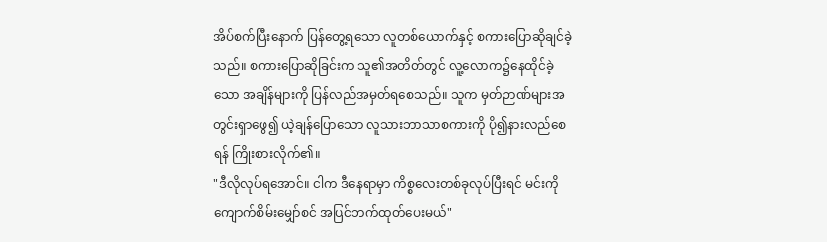အိပ်စက်ပြီးနောက် ပြန်တွေ့ရသော လူတစ်ယောက်နှင့် စကားပြောဆိုချင်ခဲ့သည်။ စကားပြောဆိုခြင်းက သူ၏အတိတ်တွင် လူ့လောက၌နေထိုင်ခဲ့သော အချိန်များကို ပြန်လည်အမှတ်ရစေသည်။ သူက မှတ်ဉာဏ်များအတွင်းရှာဖွေ၍ ယဲ့ချန်ပြောသော လူသားဘာသာစကားကို ပို၍နားလည်စေရန် ကြိုးစားလိုက်၏။
"ဒီလိုလုပ်ရအောင်။ ငါက ဒီနေရာမှာ ကိစ္စလေးတစ်ခုလုပ်ပြီးရင် မင်းကို ကျောက်စိမ်းမျှော်စင် အပြင်ဘက်ထုတ်ပေးမယ်"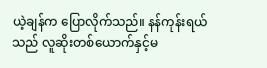ယဲ့ချန်က ပြောလိုက်သည်။ နန်ကုန်းရယ်သည် လူဆိုးတစ်ယောက်နှင့်မ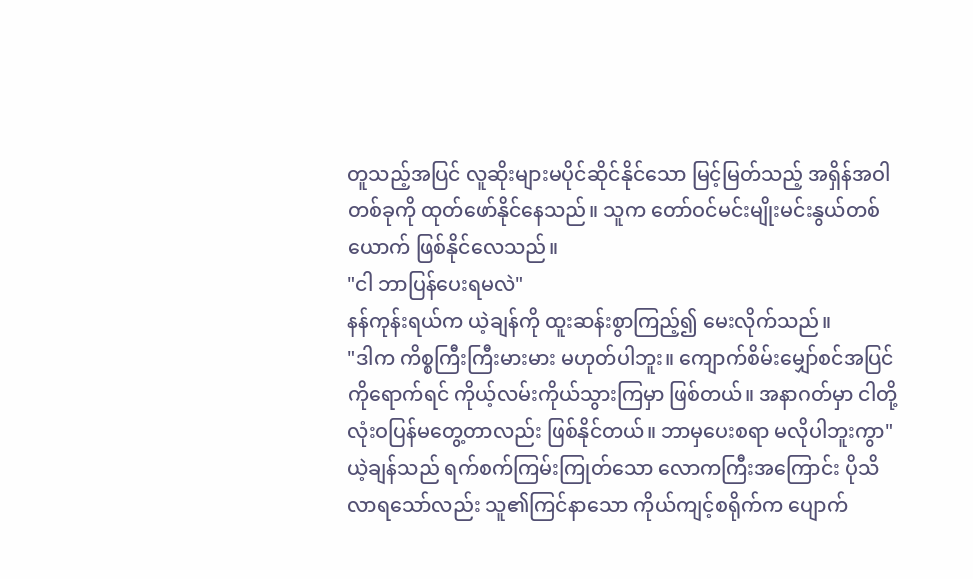တူသည့်အပြင် လူဆိုးများမပိုင်ဆိုင်နိုင်သော မြင့်မြတ်သည့် အရှိန်အဝါတစ်ခုကို ထုတ်ဖော်နိုင်နေသည်။ သူက တော်ဝင်မင်းမျိုးမင်းနွယ်တစ်ယောက် ဖြစ်နိုင်လေသည်။
"ငါ ဘာပြန်ပေးရမလဲ"
နန်ကုန်းရယ်က ယဲ့ချန်ကို ထူးဆန်းစွာကြည့်၍ မေးလိုက်သည်။
"ဒါက ကိစ္စကြီးကြီးမားမား မဟုတ်ပါဘူး။ ကျောက်စိမ်းမျှော်စင်အပြင်ကိုရောက်ရင် ကိုယ့်လမ်းကိုယ်သွားကြမှာ ဖြစ်တယ်။ အနာဂတ်မှာ ငါတို့လုံးဝပြန်မတွေ့တာလည်း ဖြစ်နိုင်တယ်။ ဘာမှပေးစရာ မလိုပါဘူးကွာ"
ယဲ့ချန်သည် ရက်စက်ကြမ်းကြုတ်သော လောကကြီးအကြောင်း ပိုသိလာရသော်လည်း သူ၏ကြင်နာသော ကိုယ်ကျင့်စရိုက်က ပျောက်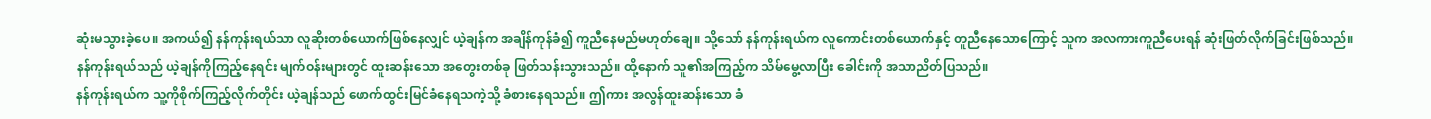ဆုံးမသွားခဲ့ပေ။ အကယ်၍ နန်ကုန်းရယ်သာ လူဆိုးတစ်ယောက်ဖြစ်နေလျှင် ယဲ့ချန်က အချိန်ကုန်ခံ၍ ကူညီနေမည်မဟုတ်ချေ။ သို့သော် နန်ကုန်းရယ်က လူကောင်းတစ်ယောက်နှင့် တူညီနေသောကြောင့် သူက အလကားကူညီပေးရန် ဆုံးဖြတ်လိုက်ခြင်းဖြစ်သည်။
နန်ကုန်းရယ်သည် ယဲ့ချန်ကိုကြည့်နေရင်း မျက်ဝန်းများတွင် ထူးဆန်းသော အတွေးတစ်ခု ဖြတ်သန်းသွားသည်။ ထို့နောက် သူ၏အကြည့်က သိမ်မွေ့လာပြီး ခေါင်းကို အသာညိတ်ပြသည်။
နန်ကုန်းရယ်က သူ့ကိုစိုက်ကြည့်လိုက်တိုင်း ယဲ့ချန်သည် ဖောက်ထွင်းမြင်ခံနေရသကဲ့သို့ ခံစားနေရသည်။ ဤကား အလွန်ထူးဆန်းသော ခံ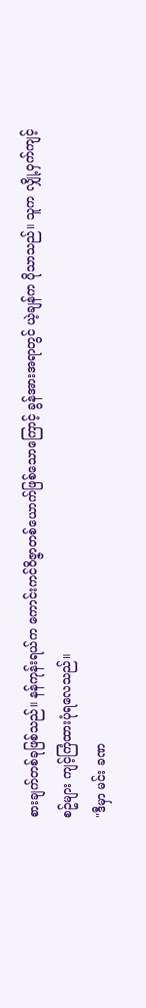စားချက်တစ်ခုဖြစ်သည်။ နန်ကုန်းရယ်က ကောင်းကင်ဝိဇ္ဇာတစ်ယောက်ဖြစ်သောကြောင့် ခွန်အားအရာတွင် ယဲ့ချန်က ပိုသာသည်။ သူက လျှို့ဝှက်ကျင့်စဥ်များ ကျင့်ကြံထားပုံရလေသည်။
"ဒီမှာ မင်း ခဏ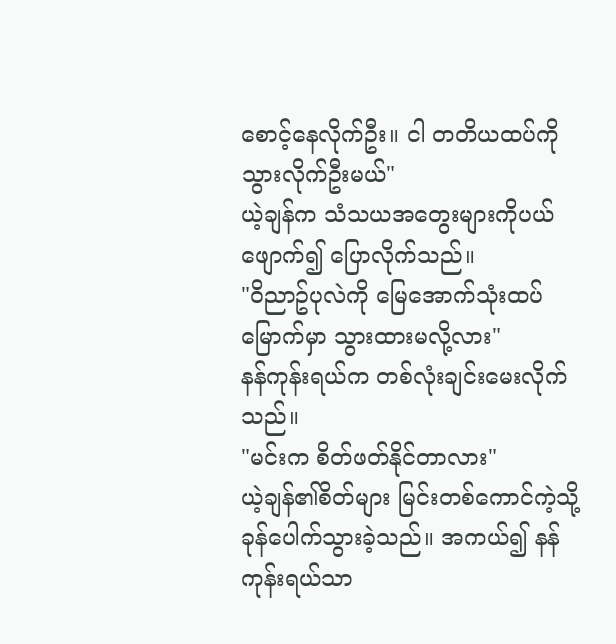စောင့်နေလိုက်ဦး။ ငါ တတိယထပ်ကို သွားလိုက်ဦးမယ်"
ယဲ့ချန်က သံသယအတွေးများကိုပယ်ဖျောက်၍ ပြောလိုက်သည်။
"ဝိညာဥ်ပုလဲကို မြေအောက်သုံးထပ်မြောက်မှာ သွားထားမလို့လား"
နန်ကုန်းရယ်က တစ်လုံးချင်းမေးလိုက်သည်။
"မင်းက စိတ်ဖတ်နိုင်တာလား"
ယဲ့ချန်၏စိတ်များ မြင်းတစ်ကောင်ကဲ့သို့ ခုန်ပေါက်သွားခဲ့သည်။ အကယ်၍ နန်ကုန်းရယ်သာ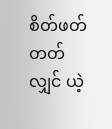စိတ်ဖတ်တတ်လျှင် ယဲ့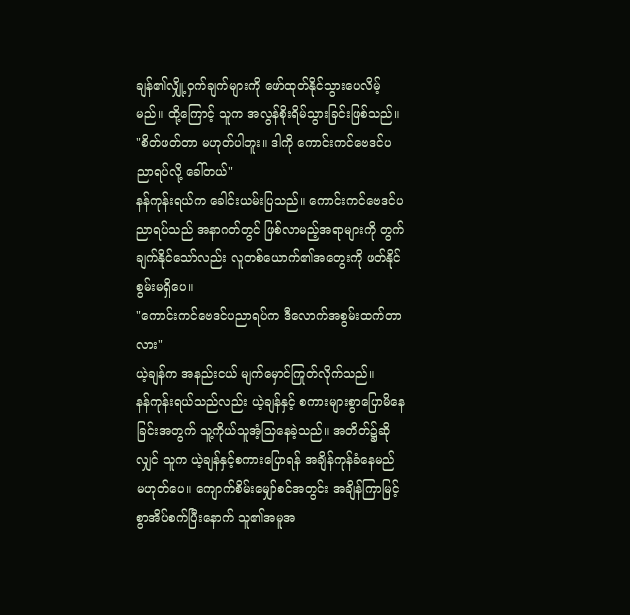ချန်၏လျှို့ဝှက်ချက်များကို ဖော်ထုတ်နိုင်သွားပေလိမ့်မည်။ ထို့ကြောင့် သူက အလွန်စိုးရိမ်သွားခြင်းဖြစ်သည်။
"စိတ်ဖတ်တာ မဟုတ်ပါဘူး။ ဒါကို ကောင်းကင်ဗေဒင်ပညာရပ်လို့ ခေါ်တယ်"
နန်ကုန်းရယ်က ခေါင်းယမ်းပြသည်။ ကောင်းကင်ဗေဒင်ပညာရပ်သည် အနာဂတ်တွင် ဖြစ်လာမည့်အရာများကို တွက်ချက်နိုင်သော်လည်း လူတစ်ယောက်၏အတွေးကို ဖတ်နိုင်စွမ်းမရှိပေ။
"ကောင်းကင်ဗေဒင်ပညာရပ်က ဒီလောက်အစွမ်းထက်တာလား"
ယဲ့ချန်က အနည်းငယ် မျက်မှောင်ကြုတ်လိုက်သည်။
နန်ကုန်းရယ်သည်လည်း ယဲ့ချန်နှင့် စကားများစွာပြောမိနေခြင်းအတွက် သူ့ကိုယ်သူအံ့သြနေခဲ့သည်။ အတိတ်၌ဆိုလျှင် သူက ယဲ့ချန်နှင့်စကားပြောရန် အချိန်ကုန်ခံနေမည် မဟုတ်ပေ။ ကျောက်စိမ်းမျှော်စင်အတွင်း အချိန်ကြာမြင့်စွာအိပ်စက်ပြီးနောက် သူ၏အမူအ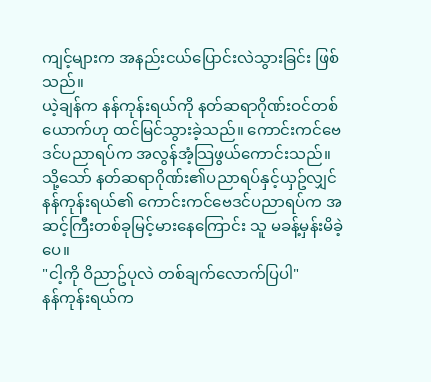ကျင့်များက အနည်းငယ်ပြောင်းလဲသွားခြင်း ဖြစ်သည်။
ယဲ့ချန်က နန်ကုန်းရယ်ကို နတ်ဆရာဂိုဏ်းဝင်တစ်ယောက်ဟု ထင်မြင်သွားခဲ့သည်။ ကောင်းကင်ဗေဒင်ပညာရပ်က အလွန်အံ့သြဖွယ်ကောင်းသည်။ သို့သော် နတ်ဆရာဂိုဏ်း၏ပညာရပ်နှင့်ယှဥ်လျှင် နန်ကုန်းရယ်၏ ကောင်းကင်ဗေဒင်ပညာရပ်က အဆင့်ကြီးတစ်ခုမြင့်မားနေကြောင်း သူ မခန့်မှန်းမိခဲ့ပေ။
"ငါ့ကို ဝိညာဥ်ပုလဲ တစ်ချက်လောက်ပြပါ"
နန်ကုန်းရယ်က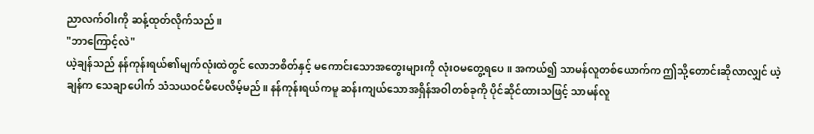ညာလက်ဝါးကို ဆန့်ထုတ်လိုက်သည်။
"ဘာကြောင့်လဲ"
ယဲ့ချန်သည် နန်ကုန်းရယ်၏မျက်လုံးထဲတွင် လောဘစိတ်နှင့် မကောင်းသောအတွေးများကို လုံးဝမတွေ့ရပေ။ အကယ်၍ သာမန်လူတစ်ယောက်က ဤသို့တောင်းဆိုလာလျှင် ယဲ့ချန်က သေချာပေါက် သံသယဝင်မိပေလိမ့်မည်။ နန်ကုန်းရယ်ကမူ ဆန်းကျယ်သောအရှိန်အဝါတစ်ခုကို ပိုင်ဆိုင်ထားသဖြင့် သာမန်လူ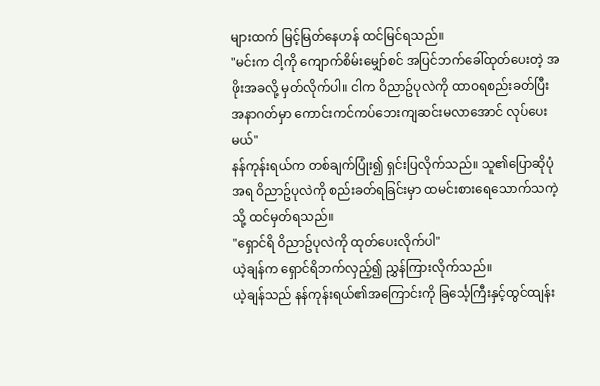များထက် မြင့်မြတ်နေဟန် ထင်မြင်ရသည်။
"မင်းက ငါ့ကို ကျောက်စိမ်းမျှော်စင် အပြင်ဘက်ခေါ်ထုတ်ပေးတဲ့ အဖိုးအခလို့ မှတ်လိုက်ပါ။ ငါက ဝိညာဥ်ပုလဲကို ထာဝရစည်းခတ်ပြီး အနာဂတ်မှာ ကောင်းကင်ကပ်ဘေးကျဆင်းမလာအောင် လုပ်ပေးမယ်"
နန်ကုန်းရယ်က တစ်ချက်ပြုံး၍ ရှင်းပြလိုက်သည်။ သူ၏ပြောဆိုပုံအရ ဝိညာဥ်ပုလဲကို စည်းခတ်ရခြင်းမှာ ထမင်းစားရေသောက်သကဲ့သို့ ထင်မှတ်ရသည်။
"ရှောင်ရိ ဝိညာဥ်ပုလဲကို ထုတ်ပေးလိုက်ပါ"
ယဲ့ချန်က ရှောင်ရိဘက်လှည့်၍ ညွှန်ကြားလိုက်သည်။
ယဲ့ချန်သည် နန်ကုန်းရယ်၏အကြောင်းကို ခြင်္သေ့ကြီးနှင့်ထွင်ထျန်း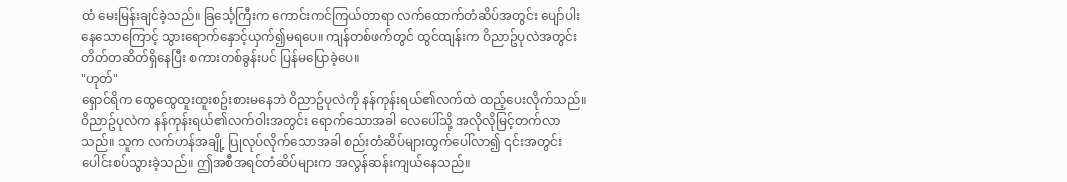ထံ မေးမြန်းချင်ခဲ့သည်။ ခြင်္သေ့ကြီးက ကောင်းကင်ကြယ်တာရာ လက်ထောက်တံဆိပ်အတွင်း ပျော်ပါးနေသောကြောင့် သွားရောက်နှောင့်ယှက်၍မရပေ။ ကျန်တစ်ဖက်တွင် ထွင်ထျန်းက ဝိညာဥ်ပုလဲအတွင်း တိတ်တဆိတ်ရှိနေပြီး စကားတစ်ခွန်းပင် ပြန်မပြောခဲ့ပေ။
"ဟုတ်"
ရှောင်ရိက ထွေထွေထူးထူးစဥ်းစားမနေဘဲ ဝိညာဥ်ပုလဲကို နန်ကုန်းရယ်၏လက်ထဲ ထည့်ပေးလိုက်သည်။
ဝိညာဥ်ပုလဲက နန်ကုန်းရယ်၏လက်ဝါးအတွင်း ရောက်သောအခါ လေပေါ်သို့ အလိုလိုမြင့်တက်လာသည်။ သူက လက်ဟန်အချို့ ပြုလုပ်လိုက်သောအခါ စည်းတံဆိပ်များထွက်ပေါ်လာ၍ ၎င်းအတွင်း ပေါင်းစပ်သွားခဲ့သည်။ ဤအစီအရင်တံဆိပ်များက အလွန်ဆန်းကျယ်နေသည်။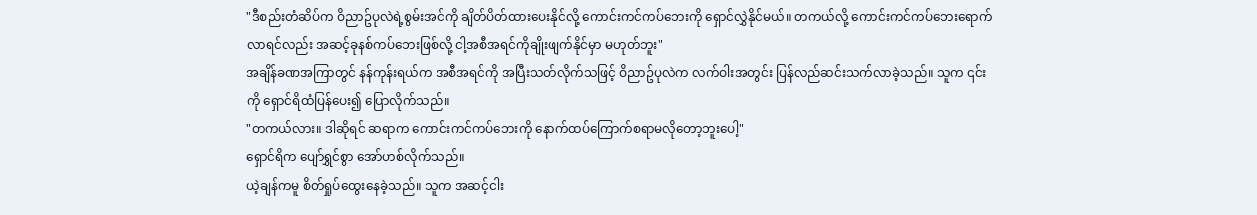"ဒီစည်းတံဆိပ်က ဝိညာဥ်ပုလဲရဲ့စွမ်းအင်ကို ချိတ်ပိတ်ထားပေးနိုင်လို့ ကောင်းကင်ကပ်ဘေးကို ရှောင်လွှဲနိုင်မယ်။ တကယ်လို့ ကောင်းကင်ကပ်ဘေးရောက်လာရင်လည်း အဆင့်ခုနစ်ကပ်ဘေးဖြစ်လို့ ငါ့အစီအရင်ကိုချိုးဖျက်နိုင်မှာ မဟုတ်ဘူး"
အချိန်ခဏအကြာတွင် နန်ကုန်းရယ်က အစီအရင်ကို အပြီးသတ်လိုက်သဖြင့် ဝိညာဥ်ပုလဲက လက်ဝါးအတွင်း ပြန်လည်ဆင်းသက်လာခဲ့သည်။ သူက ၎င်းကို ရှောင်ရိထံပြန်ပေး၍ ပြောလိုက်သည်။
"တကယ်လား။ ဒါဆိုရင် ဆရာက ကောင်းကင်ကပ်ဘေးကို နောက်ထပ်ကြောက်စရာမလိုတော့ဘူးပေါ့"
ရှောင်ရိက ပျော်ရွှင်စွာ အော်ဟစ်လိုက်သည်။
ယဲ့ချန်ကမူ စိတ်ရှုပ်ထွေးနေခဲ့သည်။ သူက အဆင့်ငါး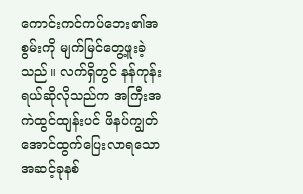ကောင်းကင်ကပ်ဘေး၏အစွမ်းကို မျက်မြင်တွေ့ဖူးခဲ့သည်။ လက်ရှိတွင် နန်ကုန်းရယ်ဆိုလိုသည်က အကြီးအကဲထွင်ထျန်းပင် ဖိနပ်ကျွတ်အောင်ထွက်ပြေးလာရသော အဆင့်ခုနစ်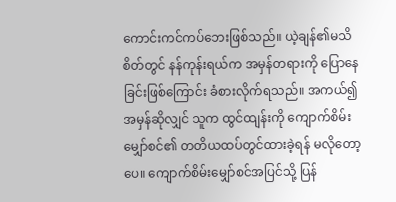ကောင်းကင်ကပ်ဘေးဖြစ်သည်။ ယဲ့ချန်၏မသိစိတ်တွင် နန်ကုန်းရယ်က အမှန်တရားကို ပြောနေခြင်းဖြစ်ကြောင်း ခံစားလိုက်ရသည်။ အကယ်၍ အမှန်ဆိုလျှင် သူက ထွင်ထျန်းကို ကျောက်စိမ်းမျှော်စင်၏ တတိယထပ်တွင်ထားခဲ့ရန် မလိုတော့ပေ။ ကျောက်စိမ်းမျှော်စင်အပြင်သို့ ပြန်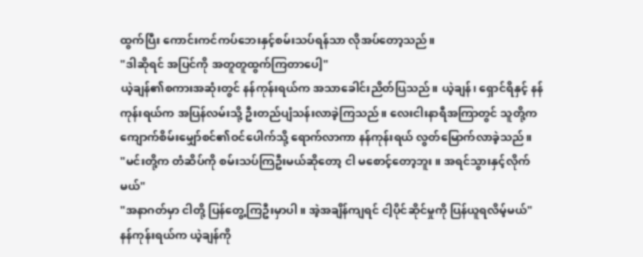ထွက်ပြီး ကောင်းကင်ကပ်ဘေးနှင့်စမ်းသပ်ရန်သာ လိုအပ်တော့သည်။
"ဒါဆိုရင် အပြင်ကို အတူတူထွက်ကြတာပေါ့"
ယဲ့ချန်၏စကားအဆုံးတွင် နန်ကုန်းရယ်က အသာခေါင်းညိတ်ပြသည်။ ယဲ့ချန်၊ ရှောင်ရိနှင့် နန်ကုန်းရယ်က အပြန်လမ်းသို့ ဦးတည်ပျံသန်းလာခဲ့ကြသည်။ လေးငါးနာရီအကြာတွင် သူတို့က ကျောက်စိမ်းမျှော်စင်၏ဝင်ပေါက်သို့ ရောက်လာကာ နန်ကုန်းရယ် လွတ်မြောက်လာခဲ့သည်။
"မင်းတို့က တံဆိပ်ကို စမ်းသပ်ကြဦးမယ်ဆိုတော့ ငါ မစောင့်တော့ဘူး။ အရင်သွားနှင့်လိုက်မယ်"
"အနာဂတ်မှာ ငါတို့ ပြန်တွေ့ကြဦးမှာပါ။ အဲ့အချိန်ကျရင် ငါ့ပိုင်ဆိုင်မှုကို ပြန်ယူရလိမ့်မယ်"
နန်ကုန်းရယ်က ယဲ့ချန်ကို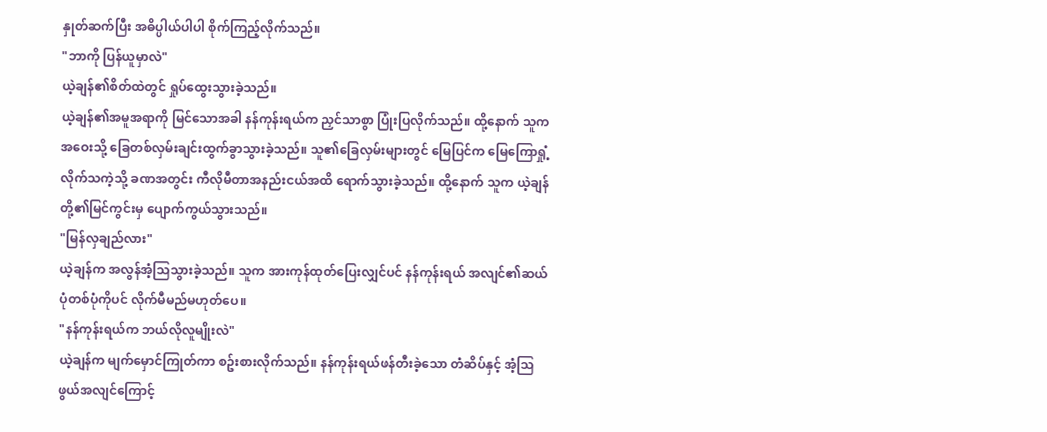နှုတ်ဆက်ပြီး အဓိပ္ပါယ်ပါပါ စိုက်ကြည့်လိုက်သည်။
"ဘာကို ပြန်ယူမှာလဲ"
ယဲ့ချန်၏စိတ်ထဲတွင် ရှုပ်ထွေးသွားခဲ့သည်။
ယဲ့ချန်၏အမူအရာကို မြင်သောအခါ နန်ကုန်းရယ်က ညှင်သာစွာ ပြုံးပြလိုက်သည်။ ထို့နောက် သူက အဝေးသို့ ခြေတစ်လှမ်းချင်းထွက်ခွာသွားခဲ့သည်။ သူ၏ခြေလှမ်းများတွင် မြေပြင်က မြေကြောရှုံ့လိုက်သကဲ့သို့ ခဏအတွင်း ကီလိုမီတာအနည်းငယ်အထိ ရောက်သွားခဲ့သည်။ ထို့နောက် သူက ယဲ့ချန်တို့၏မြင်ကွင်းမှ ပျောက်ကွယ်သွားသည်။
"မြန်လှချည်လား"
ယဲ့ချန်က အလွန်အံ့သြသွားခဲ့သည်။ သူက အားကုန်ထုတ်ပြေးလျှင်ပင် နန်ကုန်းရယ် အလျင်၏ဆယ်ပုံတစ်ပုံကိုပင် လိုက်မီမည်မဟုတ်ပေ။
"နန်ကုန်းရယ်က ဘယ်လိုလူမျိုးလဲ"
ယဲ့ချန်က မျက်မှောင်ကြုတ်ကာ စဥ်းစားလိုက်သည်။ နန်ကုန်းရယ်ဖန်တီးခဲ့သော တံဆိပ်နှင့် အံ့သြဖွယ်အလျင်ကြောင့်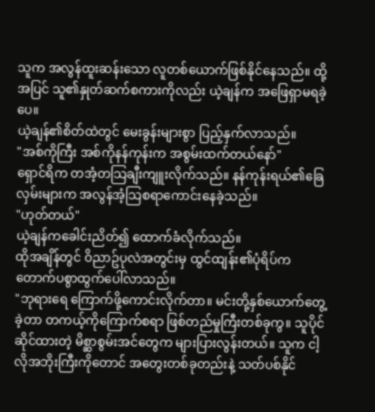သူက အလွန်ထူးဆန်းသော လူတစ်ယောက်ဖြစ်နိုင်နေသည်။ ထို့အပြင် သူ၏နှုတ်ဆက်စကားကိုလည်း ယဲ့ချန်က အဖြေရှာမရခဲ့ပေ။
ယဲ့ချန်၏စိတ်ထဲတွင် မေးခွန်းများစွာ ပြည့်နှက်လာသည်။
"အစ်ကိုကြီး အစ်ကိုနန်ကုန်းက အစွမ်းထက်တယ်နော်"
ရှောင်ရိက တအံ့တသြချီးကျူးလိုက်သည်။ နန်ကုန်းရယ်၏ခြေလှမ်းများက အလွန်အံ့သြစရာကောင်းနေခဲ့သည်။
"ဟုတ်တယ်"
ယဲ့ချန်ကခေါင်းညိတ်၍ ထောက်ခံလိုက်သည်။
ထိုအချိန်တွင် ဝိညာဥ်ပုလဲအတွင်းမှ ထွင်ထျန်း၏ပုံရိပ်က တောက်ပစွာထွက်ပေါ်လာသည်။
"ဘုရားရေ ကြောက်ဖို့ကောင်းလိုက်တာ။ မင်းတို့နှစ်ယောက်တွေ့ခဲ့တာ တကယ့်ကိုကြောက်စရာ ဖြစ်တည်မှုကြီးတစ်ခုကွ။ သူပိုင်ဆိုင်ထားတဲ့ မိစ္ဆာစွမ်းအင်တွေက များပြားလွန်းတယ်။ သူက ငါ့လိုအဘိုးကြီးကိုတောင် အတွေးတစ်ခုတည်းနဲ့ သတ်ပစ်နိုင်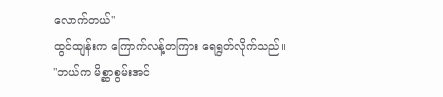လောက်တယ်"
ထွင်ထျန်းက ကြောက်လန့်တကြား ရေရွတ်လိုက်သည်။
"ဘယ်က မိစ္ဆာစွမ်းအင်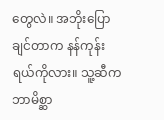တွေလဲ။ အဘိုးပြောချင်တာက နန်ကုန်းရယ်ကိုလား။ သူ့ဆီက ဘာမိစ္ဆာ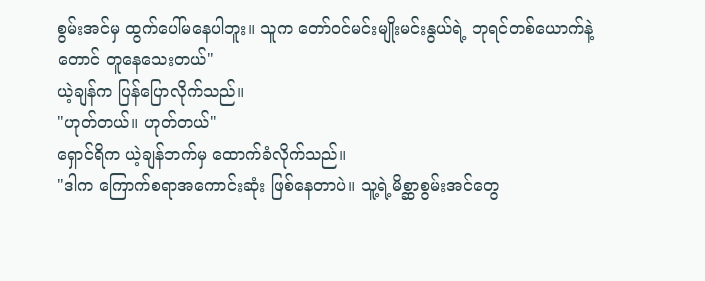စွမ်းအင်မှ ထွက်ပေါ်မနေပါဘူး။ သူက တော်ဝင်မင်းမျိုးမင်းနွယ်ရဲ့ ဘုရင်တစ်ယောက်နဲ့တောင် တူနေသေးတယ်"
ယဲ့ချန်က ပြန်ပြောလိုက်သည်။
"ဟုတ်တယ်။ ဟုတ်တယ်"
ရှောင်ရိက ယဲ့ချန်ဘက်မှ ထောက်ခံလိုက်သည်။
"ဒါက ကြောက်စရာအကောင်းဆုံး ဖြစ်နေတာပဲ။ သူ့ရဲ့မိစ္ဆာစွမ်းအင်တွေ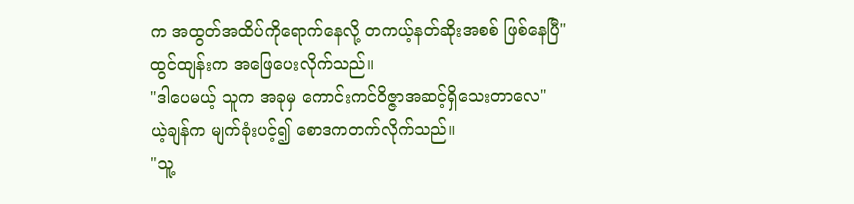က အထွတ်အထိပ်ကိုရောက်နေလို့ တကယ့်နတ်ဆိုးအစစ် ဖြစ်နေပြီ"
ထွင်ထျန်းက အဖြေပေးလိုက်သည်။
"ဒါပေမယ့် သူက အခုမှ ကောင်းကင်ဝိဇ္ဇာအဆင့်ရှိသေးတာလေ"
ယဲ့ချန်က မျက်ခုံးပင့်၍ စောဒကတက်လိုက်သည်။
"သူ့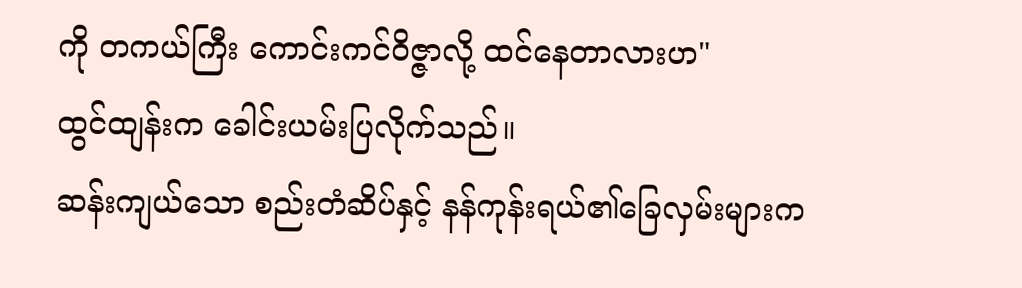ကို တကယ်ကြီး ကောင်းကင်ဝိဇ္ဇာလို့ ထင်နေတာလားဟ"
ထွင်ထျန်းက ခေါင်းယမ်းပြလိုက်သည်။
ဆန်းကျယ်သော စည်းတံဆိပ်နှင့် နန်ကုန်းရယ်၏ခြေလှမ်းများက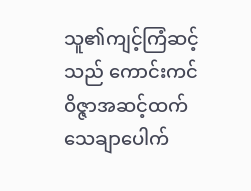သူ၏ကျင့်ကြံဆင့်သည် ကောင်းကင်ဝိဇ္ဇာအဆင့်ထက် သေချာပေါက်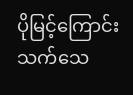ပိုမြင့်ကြောင်း သက်သေ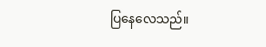ပြနေလေသည်။